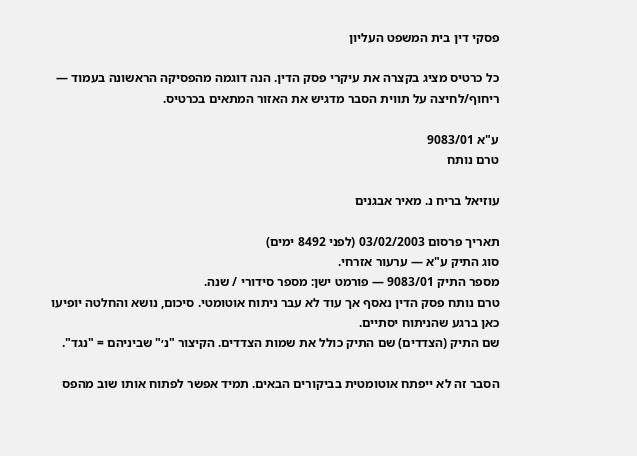פסקי דין בית המשפט העליון

כל כרטיס מציג בקצרה את עיקרי פסק הדין. הנה דוגמה מהפסיקה הראשונה בעמוד — ריחוף/לחיצה על תווית הסבר מדגיש את האזור המתאים בכרטיס.

ע"א 9083/01
טרם נותח

עוזיאל בריח נ. מאיר אבגנים

תאריך פרסום 03/02/2003 (לפני 8492 ימים)
סוג התיק ע"א — ערעור אזרחי.
מספר התיק 9083/01 — פורמט ישן: מספר סידורי / שנה.
טרם נותח פסק הדין נאסף אך עוד לא עבר ניתוח אוטומטי. סיכום, נושא והחלטה יופיעו כאן ברגע שהניתוח יסתיים.
שם התיק (הצדדים) שם התיק כולל את שמות הצדדים. הקיצור "נ׳" שביניהם = "נגד".

הסבר זה לא ייפתח אוטומטית בביקורים הבאים. תמיד אפשר לפתוח אותו שוב מהפס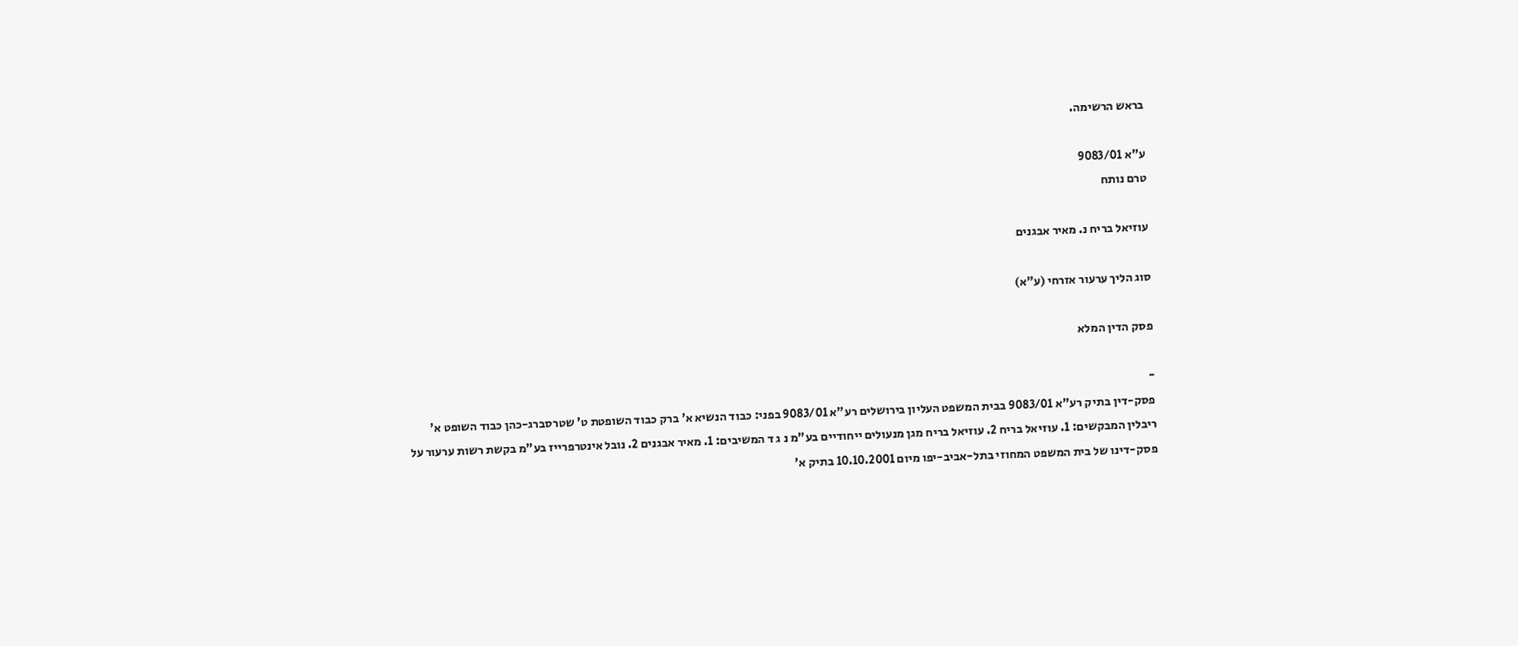בראש הרשימה.

ע"א 9083/01
טרם נותח

עוזיאל בריח נ. מאיר אבגנים

סוג הליך ערעור אזרחי (ע"א)

פסק הדין המלא

-
פסק-דין בתיק רע"א 9083/01 בבית המשפט העליון בירושלים רע"א 9083/01 בפני: כבוד הנשיא א' ברק כבוד השופטת ט' שטרסברג-כהן כבוד השופט א' ריבלין המבקשים: 1. עוזיאל בריח 2. עוזיאל בריח מגן מנעולים ייחודיים בע"מ נ ג ד המשיבים: 1. מאיר אבגנים 2. נובל אינטרפרייז בע"מ בקשת רשות ערעור על פסק-דינו של בית המשפט המחוזי בתל-אביב-יפו מיום 10.10.2001 בתיק א'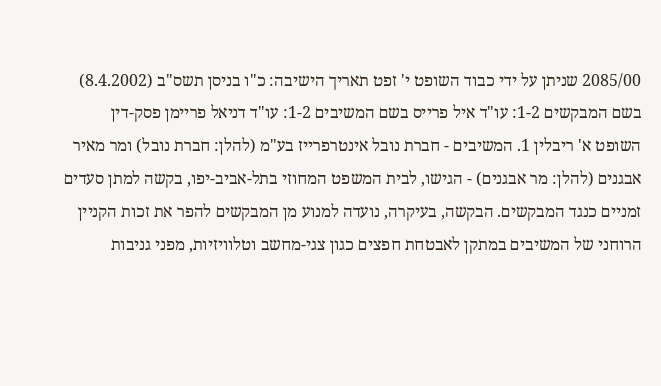2085/00 שניתן על ידי כבוד השופט י' זפט תאריך הישיבה: כ"ו בניסן תשס"ב (8.4.2002) בשם המבקשים 1-2: עו"ד איל פרייס בשם המשיבים 1-2: עו"ד דניאל פריימן פסק-דין השופט א' ריבלין 1. המשיבים - חברת נובל אינטרפרייז בע"מ (להלן: חברת נובל) ומר מאיר אבגנים (להלן: מר אבגנים) - הגישו, לבית המשפט המחוזי בתל-אביב-יפו, בקשה למתן סעדים זמניים כנגד המבקשים. הבקשה, בעיקרה, נועדה למנוע מן המבקשים להפר את זכות הקניין הרוחני של המשיבים במתקן לאבטחת חפצים כגון צגי-מחשב וטלוויזיות, מפני גניבות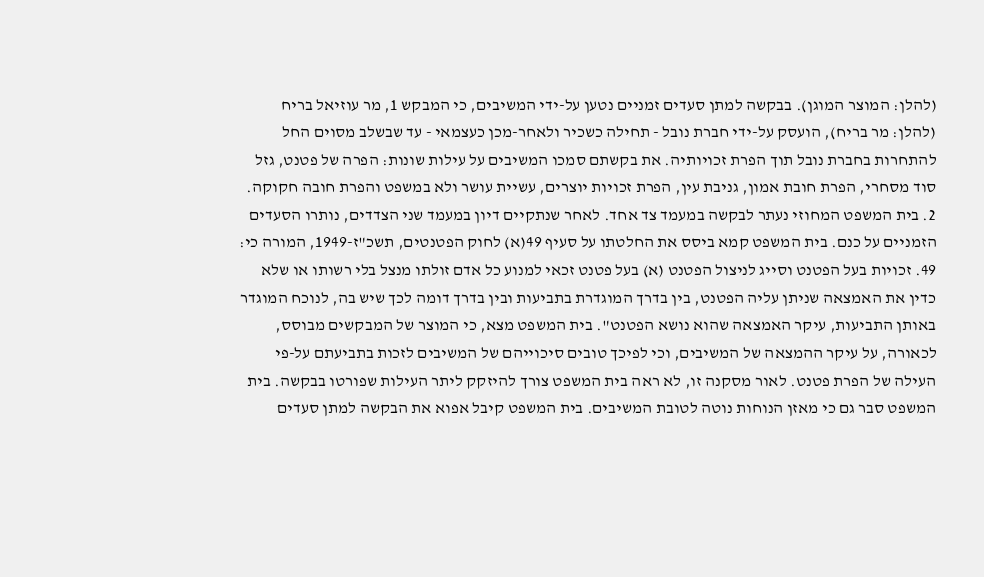(להלן: המוצר המוגן). בבקשה למתן סעדים זמניים נטען על-ידי המשיבים, כי המבקש 1, מר עוזיאל בריח (להלן: מר בריח), הועסק על-ידי חברת נובל - תחילה כשכיר ולאחר-מכן כעצמאי - עד שבשלב מסוים החל להתחרות בחברת נובל תוך הפרת זכויותיה. את בקשתם סמכו המשיבים על עילות שונות: הפרה של פטנט, גזל סוד מסחרי, הפרת חובת אמון, גניבת עין, הפרת זכויות יוצרים, עשיית עושר ולא במשפט והפרת חובה חקוקה. 2. בית המשפט המחוזי נעתר לבקשה במעמד צד אחד. לאחר שנתקיים דיון במעמד שני הצדדים, נותרו הסעדים הזמניים על כנם. בית המשפט קמא ביסס את החלטתו על סעיף 49(א) לחוק הפטנטים, תשכ"ז-1949, המורה כי: 49. זכויות בעל הפטנט וסייג לניצול הפטנט (א) בעל פטנט זכאי למנוע כל אדם זולתו מנצל בלי רשותו או שלא כדין את האמצאה שניתן עליה הפטנט, בין בדרך המוגדרת בתביעות ובין בדרך דומה לכך שיש בה, לנוכח המוגדר באותן התביעות, עיקר האמצאה שהוא נושא הפטנט". בית המשפט מצא, כי המוצר של המבקשים מבוסס, לכאורה, על עיקר ההמצאה של המשיבים, וכי לפיכך טובים סיכוייהם של המשיבים לזכות בתביעתם על-פי העילה של הפרת פטנט. לאור מסקנה זו, לא ראה בית המשפט צורך להיזקק ליתר העילות שפורטו בבקשה. בית המשפט סבר גם כי מאזן הנוחות נוטה לטובת המשיבים. בית המשפט קיבל אפוא את הבקשה למתן סעדים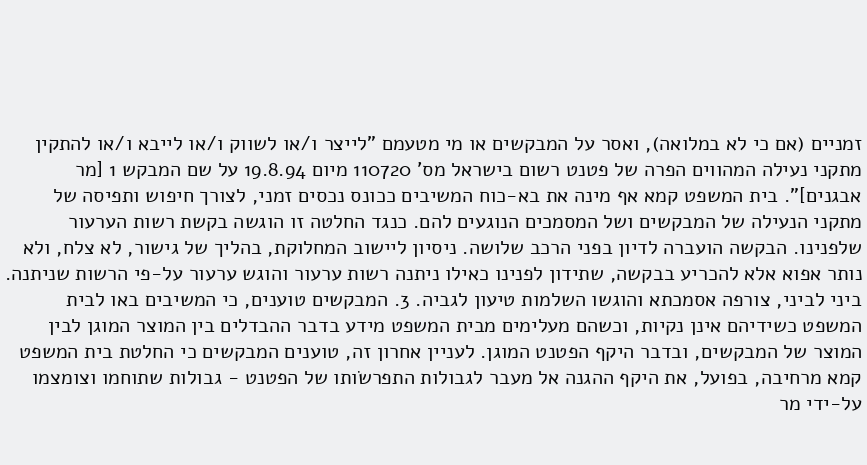זמניים (אם כי לא במלואה), ואסר על המבקשים או מי מטעמם "לייצר ו/או לשווק ו/או לייבא ו/או להתקין מתקני נעילה המהווים הפרה של פטנט רשום בישראל מס' 110720 מיום 19.8.94 על שם המבקש 1 [מר אבגנים]". בית המשפט קמא אף מינה את בא-כוח המשיבים ככונס נכסים זמני, לצורך חיפוש ותפיסה של מתקני הנעילה של המבקשים ושל המסמכים הנוגעים להם. כנגד החלטה זו הוגשה בקשת רשות הערעור שלפנינו. הבקשה הועברה לדיון בפני הרכב שלושה. ניסיון ליישוב המחלוקת, בהליך של גישור, לא צלח, ולא נותר אפוא אלא להכריע בבקשה, שתידון לפנינו כאילו ניתנה רשות ערעור והוגש ערעור על-פי הרשות שניתנה. ביני לביני, צורפה אסמכתא והוגשו השלמות טיעון לגביה. 3. המבקשים טוענים, כי המשיבים באו לבית המשפט כשידיהם אינן נקיות, וכשהם מעלימים מבית המשפט מידע בדבר ההבדלים בין המוצר המוגן לבין המוצר של המבקשים, ובדבר היקף הפטנט המוגן. לעניין אחרון זה, טוענים המבקשים כי החלטת בית המשפט קמא מרחיבה, בפועל, את היקף ההגנה אל מעבר לגבולות התפרשׂותו של הפטנט - גבולות שתוחמו וצומצמו על-ידי מר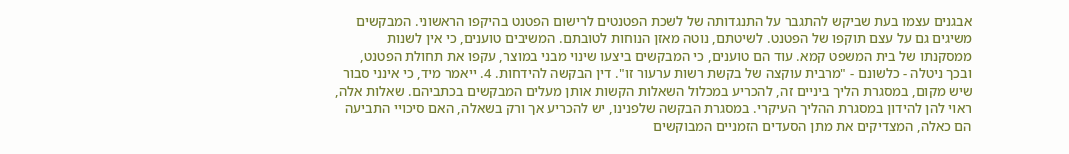אבגנים עצמו בעת שביקש להתגבר על התנגדותה של לשכת הפטנטים לרישום הפטנט בהיקפו הראשוני. המבקשים משיגים גם על עצם תוקפו של הפטנט. לשיטתם, נוטה מאזן הנוחות לטובתם. המשיבים טוענים, כי אין לשנות ממסקנתו של בית המשפט קמא. עוד הם טוענים, כי המבקשים ביצעו שינוי מבני במוצר, עקפו את תחולת הפטנט, ובכך ניטלה - כלשונם - "מרבית עוקצה של בקשת רשות ערעור זו". דין הבקשה להידחות. 4. ייאמר מיד, כי אינני סבור שיש מקום, במסגרת הליך ביניים זה, להכריע במכלול השאלות הקשות אותן מעלים המבקשים בכתביהם. שאלות אלה, ראוי להן להידון במסגרת ההליך העיקרי. במסגרת הבקשה שלפנינו, יש להכריע אך ורק בשאלה, האם סיכויי התביעה הם כאלה, המצדיקים את מתן הסעדים הזמניים המבוקשים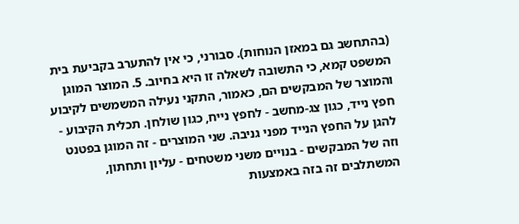(בהתחשב גם במאזן הנוחות). סבורני, כי אין להתערב בקביעת בית המשפט קמא, כי התשובה לשאלה זו היא בחיוב. 5. המוצר המוגן והמוצר של המבקשים הם, כאמור, התקני נעילה המשמשים לקיבוע חפץ נייד, כגון צג-מחשב - לחפץ נייח, כגון שולחן. תכלית הקיבוע - להגן על החפץ הנייד מפני גניבה. שני המוצרים - זה המוגן בפטנט וזה של המבקשים - בנויים משני משטחים - עליון ותחתון, המשתלבים זה בזה באמצעות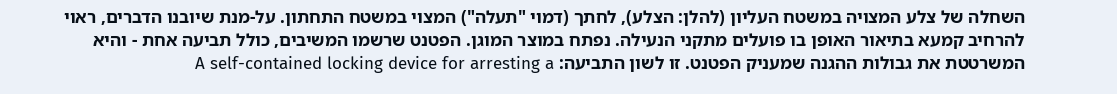השחלה של צלע המצויה במשטח העליון (להלן: הצלע), לחתך (דמוי "תעלה") המצוי במשטח התחתון. על-מנת שיובנו הדברים, ראוי להרחיב קמעא בתיאור האופן בו פועלים מתקני הנעילה. נפתח במוצר המוגן. הפטנט שרשמו המשיבים, כולל תביעה אחת - והיא המשרטטת את גבולות ההגנה שמעניק הפטנט. זו לשון התביעה: A self-contained locking device for arresting a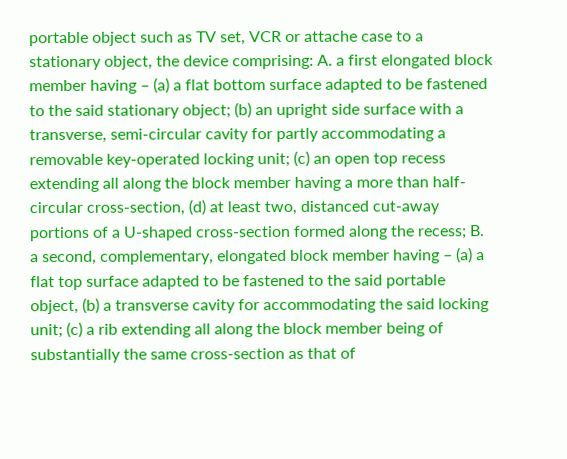portable object such as TV set, VCR or attache case to a stationary object, the device comprising: A. a first elongated block member having – (a) a flat bottom surface adapted to be fastened to the said stationary object; (b) an upright side surface with a transverse, semi-circular cavity for partly accommodating a removable key-operated locking unit; (c) an open top recess extending all along the block member having a more than half-circular cross-section, (d) at least two, distanced cut-away portions of a U-shaped cross-section formed along the recess; B. a second, complementary, elongated block member having – (a) a flat top surface adapted to be fastened to the said portable object, (b) a transverse cavity for accommodating the said locking unit; (c) a rib extending all along the block member being of substantially the same cross-section as that of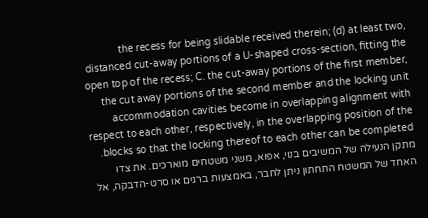the recess for being slidable received therein; (d) at least two, distanced cut-away portions of a U-shaped cross-section, fitting the open top of the recess; C. the cut-away portions of the first member, the cut away portions of the second member and the locking unit accommodation cavities become in overlapping alignment with respect to each other, respectively, in the overlapping position of the blocks so that the locking thereof to each other can be completed. מתקן הנעילה של המשיבים בנוי, אפוא, משני משטחים מוארכים. את צדו האחד של המשטח התחתון ניתן לחבר, באמצעות ברגים או סרט-הדבקה, אל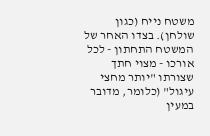משטח נייח (כגון שולחן). בצדו האחר של המשטח התחתון - לכל אורכו - מצוי חתך שצורתו "יותר מחצי עיגול" (כלומר, מדובר במעין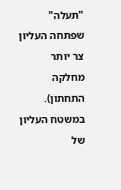"תעלה" שפתחה העליון צר יותר מחלקה התחתון). במשטח העליון של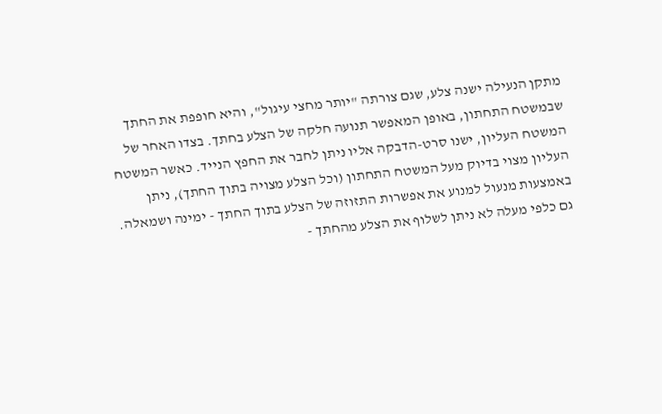מתקן הנעילה ישנה צלע, שגם צורתה "יותר מחצי עיגול", והיא חופפת את החתך שבמשטח התחתון, באופן המאפשר תנועה חלקה של הצלע בחתך. בצדו האחר של המשטח העליון, ישנו סרט-הדבקה אליו ניתן לחבר את החפץ הנייד. כאשר המשטח העליון מצוי בדיוק מעל המשטח התחתון (וכל הצלע מצויה בתוך החתך), ניתן באמצעות מנעול למנוע את אפשרות התזוזה של הצלע בתוך החתך - ימינה ושמאלה. גם כלפי מעלה לא ניתן לשלוף את הצלע מהחתך -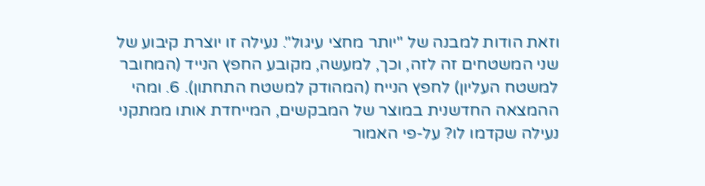וזאת הודות למבנה של "יותר מחצי עיגול". נעילה זו יוצרת קיבוע של שני המשטחים זה לזה, וכך, למעשה, מקובע החפץ הנייד (המחובר למשטח העליון) לחפץ הנייח (המהודק למשטח התחתון). 6. ומהי ההמצאה החדשנית במוצר של המבקשים, המייחדת אותו ממתקני נעילה שקדמו לו? על-פי האמור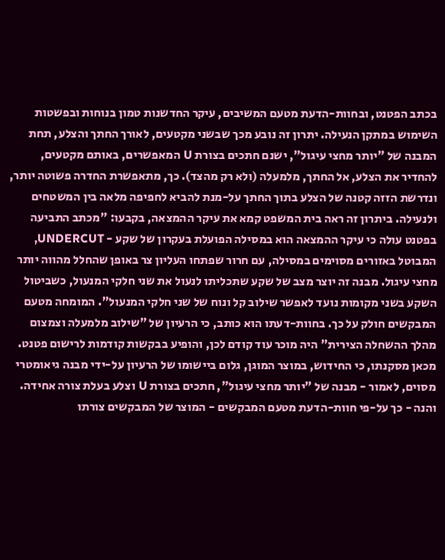בכתב הפטנט, ובחוות-הדעת מטעם המשיבים, עיקר החדשנות טמון בנוחות ובפשטות השימוש במתקן הנעילה. יתרון זה נובע מכך שבשני מקטעים, לאורך החתך והצלע, תחת המבנה של "יותר מחצי עיגול", ישנם חתכים בצורת U המאפשרים, באותם מקטעים, להחדיר את הצלע, אל החתך, מלמעלה (ולא רק מהצד). כך, מתאפשרת החדרה פשוטה יותר, ונדרשת הזזה קטנה של הצלע בתוך החתך על-מנת להביא לחפיפה מלאה בין המשטחים ולנעילה. ביתרון זה ראה בית המשפט קמא את עיקר ההמצאה, בקבעו: "מכתב התביעה בפטנט עולה כי עיקר ההמצאה הוא במסילה הפועלת בעקרון של שקע - UNDERCUT, המבוטל באזורים מסוימים במסילה, עם חרור שפתחו העליון צר באופן שהחלל מהווה יותר מחצי עיגול. מבנה זה יוצר מצב של שקע שתכליתו לנעול את שני חלקי המנעול, כשביטול השקע בשני מקומות נועד לאפשר שילוב קל ונוח של שני חלקי המנעול". המומחה מטעם המבקשים חולק על כך. בחוות-דעתו הוא כותב, כי הרעיון של "שילוב מלמעלה וצמצום מהלך ההשחלה הצירית" היה מוכר עוד קודם לכן, והופיע בבקשות קודמות לרישום פטנט. מכאן מסקנתו, כי החידוש, במוצר המוגן, גלום ביישומו של הרעיון על-ידי מבנה גיאומטרי מסוים, לאמור - מבנה של "יותר מחצי עיגול", חתכים בצורת U וצלע בעלת צורה אחידה. והנה - כך על-פי חוות-הדעת מטעם המבקשים - המוצר של המבקשים צורתו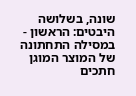שונה, בשלושה היבטים: הראשון - במסילה התחתונה של המוצר המוגן חתכים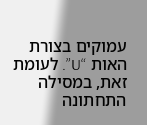עמוקים בצורת האות “U”. לעומת זאת, במסילה התחתונה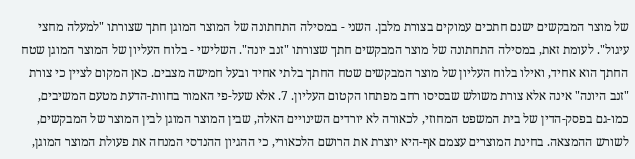של מוצר המבקשים ישנם חתכים עמוקים בצורת מלבן. השני - במסילה התחתונה של המוצר המוגן חתך שצורתו "למעלה מחצי עיגול". לעומת זאת, במסילה התחתונה של מוצר המבקשים חתך שצורתו "זנב יונה". השלישי - בלוח העליון של המוצר המוגן שטח החתך הוא אחיד, ואילו בלוח העליון של מוצר המבקשים שטח החתך בלתי אחיד ובעל חמישה מצבים. כאן המקום לציין כי צורת "זנב היונה" אינה אלא צורת משולש שבסיסו רחב מפתחו הקטום העליון. 7. אלא שעל-פי האמור בחוות-הדעת מטעם המשיבים, כמו-גם בפסק-הדין של בית המשפט המחוזי, לכאורה לא יורדים השינויים האלה, שבין המוצר המוגן לבין המוצר של המבקשים, לשורש ההמצאה. בחינת המוצרים עצמם אף-היא יוצרת את הרושם הלכאורי, כי ההגיון ההנדסי המנחה את פעולת המוצר המוגן,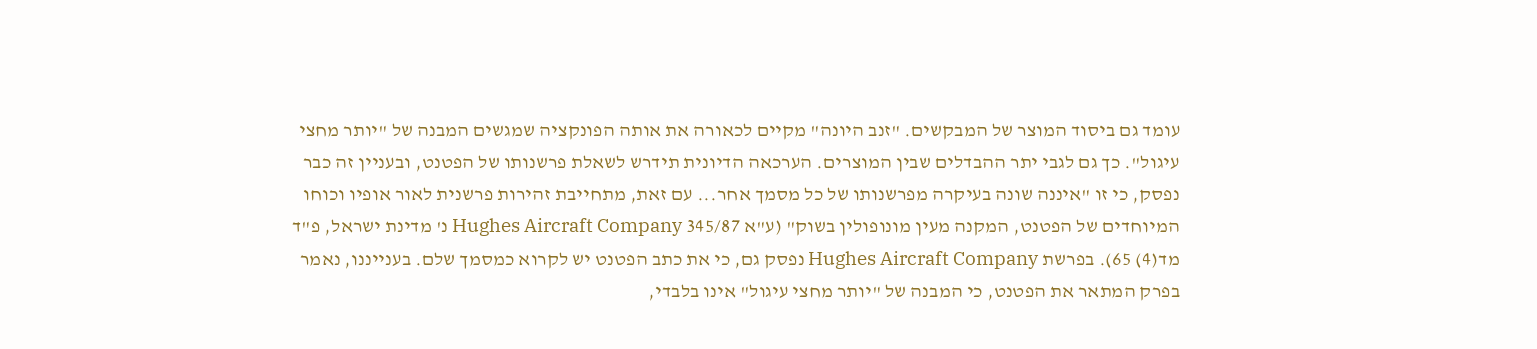עומד גם ביסוד המוצר של המבקשים. "זנב היונה" מקיים לכאורה את אותה הפונקציה שמגשים המבנה של "יותר מחצי עיגול". כך גם לגבי יתר ההבדלים שבין המוצרים. הערכאה הדיונית תידרש לשאלת פרשנותו של הפטנט, ובעניין זה כבר נפסק, כי זו "איננה שונה בעיקרה מפרשנותו של כל מסמך אחר... עם זאת, מתחייבת זהירות פרשנית לאור אופיו וכוחו המיוחדים של הפטנט, המקנה מעין מונופולין בשוק" (ע"א 345/87 Hughes Aircraft Company נ' מדינת ישראל, פ"ד מד(4) 65). בפרשת Hughes Aircraft Company נפסק גם, כי את כתב הפטנט יש לקרוא כמסמך שלם. בענייננו, נאמר בפרק המתאר את הפטנט, כי המבנה של "יותר מחצי עיגול" אינו בלבדי,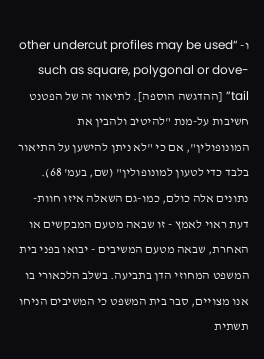ו- “other undercut profiles may be used such as square, polygonal or dove-tail” [ההדגשה הוספה]. לתיאור זה של הפטנט חשיבות על-מנת "להיטיב ולהבין את המונופולין", אם כי "לא ניתן להישען על התיאור בלבד כדי לטעון למונופולין" (שם, בעמ' 68). נתונים אלה כולם, כמו-גם השאלה איזו חוות-דעת ראוי לאמץ - זו שבאה מטעם המבקשים או האחרת, שבאה מטעם המשיבים - יבואו בפני בית המשפט המחוזי הדן בתביעה. בשלב הלכאורי בו אנו מצויים, סבר בית המשפט כי המשיבים הניחו תשתית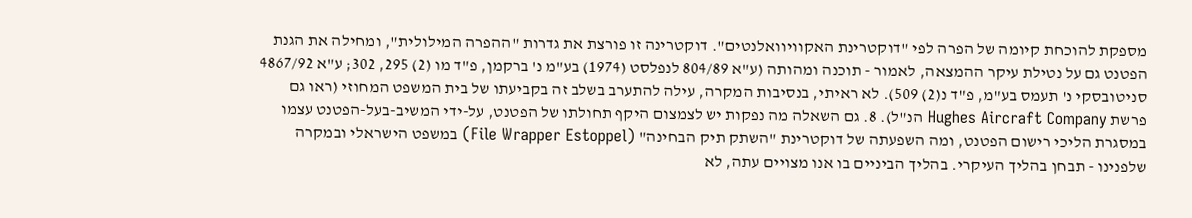מספקת להוכחת קיומה של הפרה לפי "דוקטרינת האקוויוואלנטים". דוקטרינה זו פורצת את גדרות "ההפרה המילולית", ומחילה את הגנת הפטנט גם על נטילת עיקר ההמצאה, לאמור - תוכנה ומהותה (ע"א 804/89 לנפלסט (1974) בע"מ נ' ברקמן, פ"ד מו (2) 295, 302; ע"א 4867/92 סניטובסקי נ' תעמס בע"מ, פ"ד נ(2) 509). לא ראיתי, בנסיבות המקרה, עילה להתערב בשלב זה בקביעתו של בית המשפט המחוזי (ראו גם פרשת Hughes Aircraft Company הנ"ל). 8. גם השאלה מה נפקות יש לצמצום היקף תחולתו של הפטנט, על-ידי המשיב-בעל-הפטנט עצמו במסגרת הליכי רישום הפטנט, ומה השפעתה של דוקטרינת "השתק תיק הבחינה" (File Wrapper Estoppel) במשפט הישראלי ובמקרה שלפנינו - תבחן בהליך העיקרי. בהליך הביניים בו אנו מצויים עתה, לא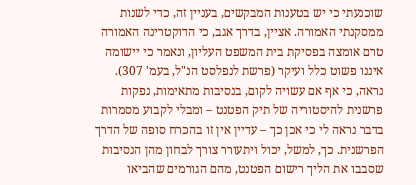שוכנעתי כי יש בטענות המבקשים, בעניין זה, כדי לשנות ממסקנתי האמורה. אציין, בדרך אגב, כי הדוקטרינה האמורה טרם אומצה בפסיקת בית המשפט העליון, ונאמר כי יישומה איננו פשוט כלל ועיקר (פרשת לנפלסט הנ"ל, בעמ' 307). נראה, כי אף אם עשויה לקום, בנסיבות מתאימות, נפקות פרשנית להיסטוריה של תיק הפטנט – ומבלי לקבוע מסמרות בדבר נראה לי כי אכן כך – עדיין אין זו בהכרח סופה של הדרך הפרשנית. כך, למשל, יכול ויתעורר צורך לבחון מהן הנסיבות שסבבו את הליך רישום הפטנט, מהם הגורמים שהביאו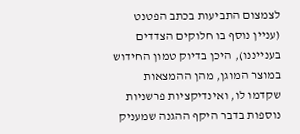לצמצום התביעות בכתב הפטנט (עניין נוסף בו חלוקים הצדדים בענייננו), היכן בדיוק טמון החידוש במוצר המוגן, מהן ההמצאות שקדמו לו, ואינדיקציות פרשניות נוספות בדבר היקף ההגנה שמעניק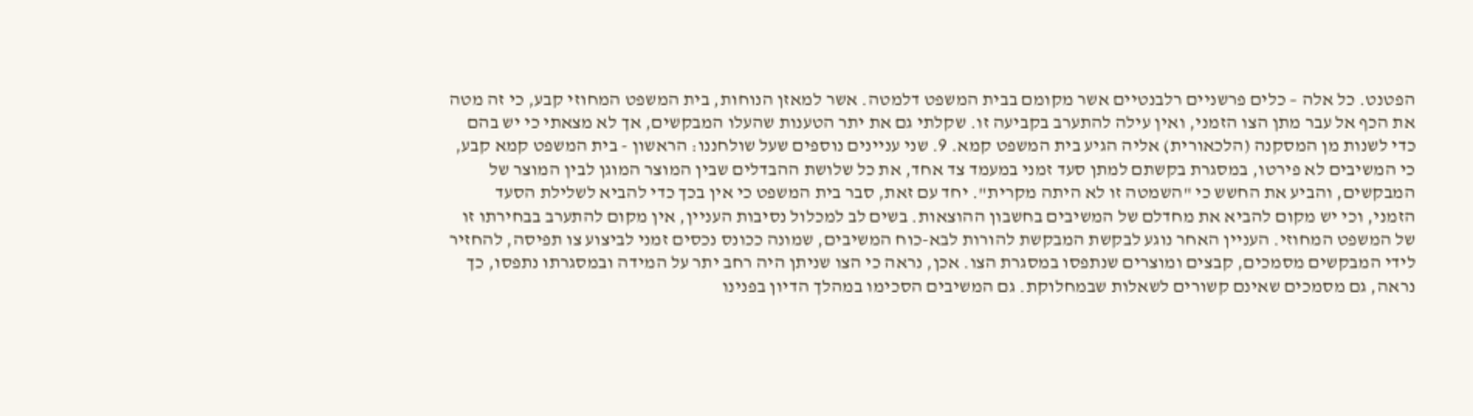הפטנט. כל אלה – כלים פרשניים רלבנטיים אשר מקומם בבית המשפט דלמטה. אשר למאזן הנוחות, בית המשפט המחוזי קבע, כי זה מטה את הכף אל עבר מתן הצו הזמני, ואין עילה להתערב בקביעה זו. שקלתי גם את יתר הטענות שהעלו המבקשים, אך לא מצאתי כי יש בהם כדי לשנות מן המסקנה (הלכאורית) אליה הגיע בית המשפט קמא. 9. שני עניינים נוספים שעל שולחננו: הראשון - בית המשפט קמא קבע, כי המשיבים לא פירטו, במסגרת בקשתם למתן סעד זמני במעמד צד אחד, את כל שלושת ההבדלים שבין המוצר המוגן לבין המוצר של המבקשים, והביע את החשש כי "השמטה זו לא היתה מקרית". יחד עם זאת, סבר בית המשפט כי אין בכך כדי להביא לשלילת הסעד הזמני, וכי יש מקום להביא את מחדלם של המשיבים בחשבון ההוצאות. בשים לב למכלול נסיבות העניין, אין מקום להתערב בבחירתו זו של המשפט המחוזי. העניין האחר נוגע לבקשת המבקשת להורות לבא-כוח המשיבים, שמונה ככונס נכסים זמני לביצוע צו תפיסה, להחזיר לידי המבקשים מסמכים, קבצים ומוצרים שנתפסו במסגרת הצו. אכן, נראה כי הצו שניתן היה רחב יתר על המידה ובמסגרתו נתפסו, כך נראה, גם מסמכים שאינם קשורים לשאלות שבמחלוקת. גם המשיבים הסכימו במהלך הדיון בפנינו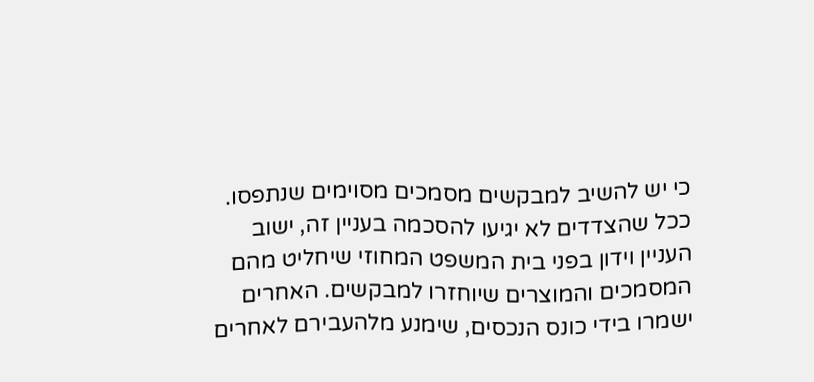כי יש להשיב למבקשים מסמכים מסוימים שנתפסו. ככל שהצדדים לא יגיעו להסכמה בעניין זה, ישוב העניין וידון בפני בית המשפט המחוזי שיחליט מהם המסמכים והמוצרים שיוחזרו למבקשים. האחרים ישמרו בידי כונס הנכסים, שימנע מלהעבירם לאחרים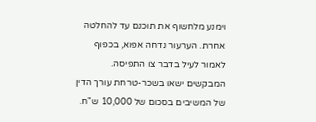וימנע מלחשוף את תוכנם עד להחלטה אחרת. הערעור נדחה אפוא, בכפוף לאמור לעיל בדבר צו התפיסה. המבקשים ישאו בשכר-טרחת עורך הדין של המשיבים בסכום של 10,000 ש"ח.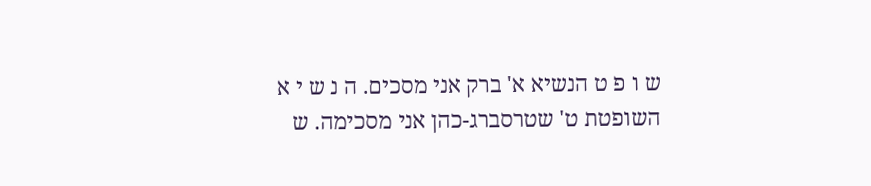ש ו פ ט הנשיא א' ברק אני מסכים. ה נ ש י א השופטת ט' שטרסברג-כהן אני מסכימה. ש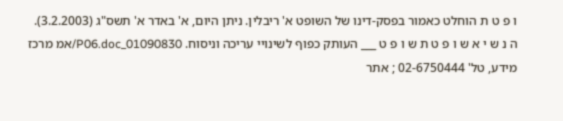ו פ ט ת הוחלט כאמור בפסק-דינו של השופט א' ריבלין. ניתן היום, א' באדר א' תשס"ג (3.2.2003). ה נ ש י א ש ו פ ט ת ש ו פ ט ___ העותק כפוף לשינויי עריכה וניסוח. 01090830_P06.doc/אמ מרכז מידע, טל' 02-6750444 ; אתר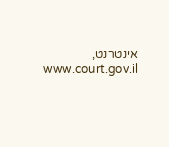אינטרנט, www.court.gov.il